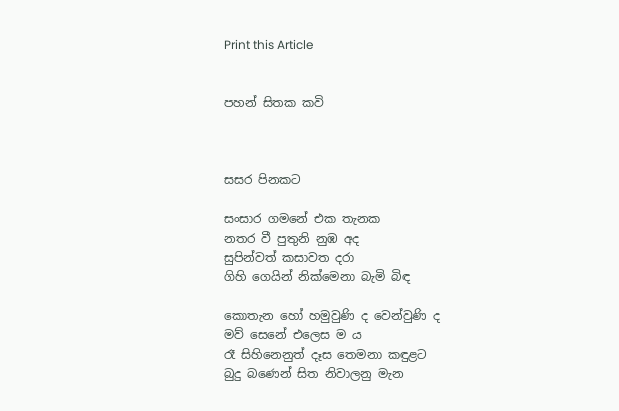Print this Article


පහන් සිතක කවි



සසර පිනකට

සංසාර ගමනේ එක තැනක
නතර වී පුතුනි නුඹ අද
සුපින්වත් කසාවත දරා
ගිහි ගෙයින් නික්මෙනා බැමි බිඳ

කොතැන හෝ හමුවුණි ද වෙන්වුණි ද
මව් සෙනේ එලෙස ම ය
රෑ සිහිනෙනුත් දෑස තෙමනා කඳුළට
බුදු බණෙන් සිත නිවාලනු මැන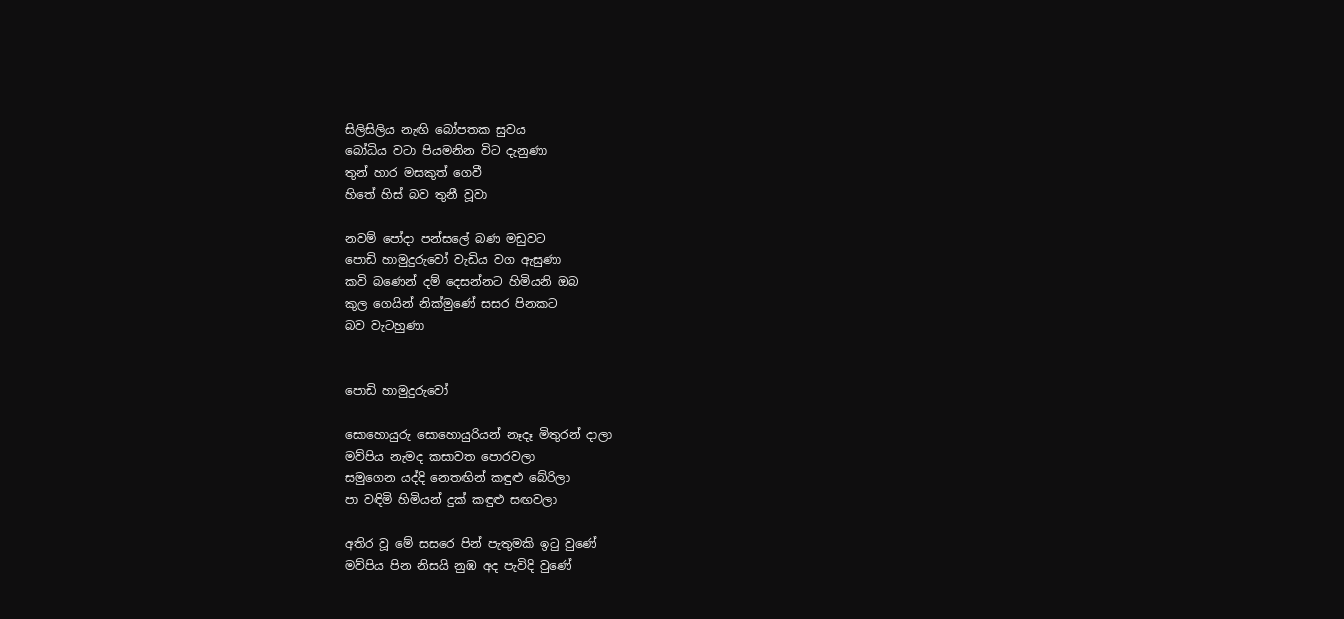සිලිසිලිය නැඟි බෝපතක සුවය
බෝධිය වටා පියමනින විට දැනුණා
තුන් හාර මසකුත් ගෙවී
හිතේ හිස් බව තුනී වූවා

නවම් පෝදා පන්සලේ බණ මඩුවට
පොඩි හාමුදුරුවෝ වැඩිය වග ඇසුණා
කවි බණෙන් දම් දෙසන්නට හිමියනි ඔබ
කුල ගෙයින් නික්මුණේ සසර පිනකට
බව වැටහුණා


පොඩි හාමුදුරුවෝ

සොහොයුරු සොහොයුරියන් නෑදෑ මිතුරන් දාලා
මව්පිය නැමද කසාවත පොරවලා
සමුගෙන යද්දි නෙතඟින් කඳුළු බේරිලා
පා වඳිමි හිමියන් දුක් කඳුළු සඟවලා

අතිර වූ මේ සසරෙ පින් පැතුමකි ඉටු වුණේ
මව්පිය පින නිසයි නුඹ අද පැවිදි වුණේ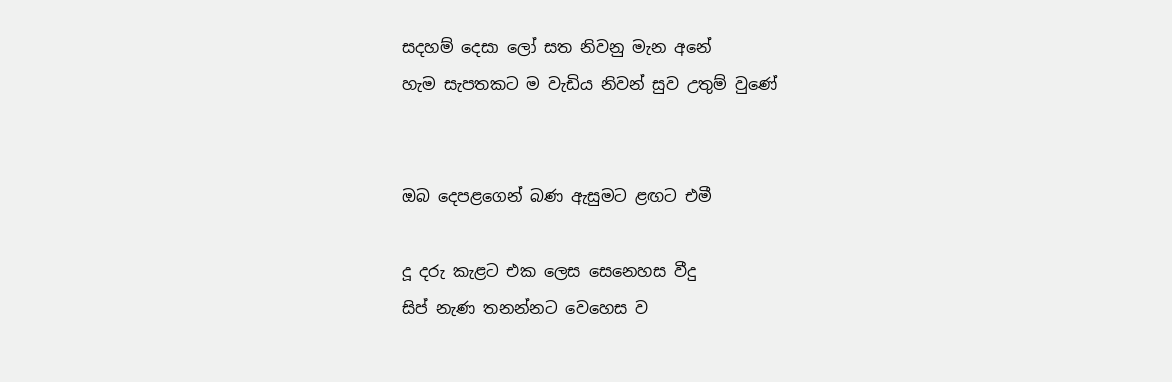සදහම් දෙසා ලෝ සත නිවනු මැන අනේ
හැම සැපතකට ම වැඩිය නිවන් සුව උතුම් වුණේ


ඔබ දෙපළගෙන් බණ ඇසුමට ළඟට එමී

දූ දරු කැළට එක ලෙස සෙනෙහස වීදු
සිප් නැණ තනන්නට වෙහෙස ව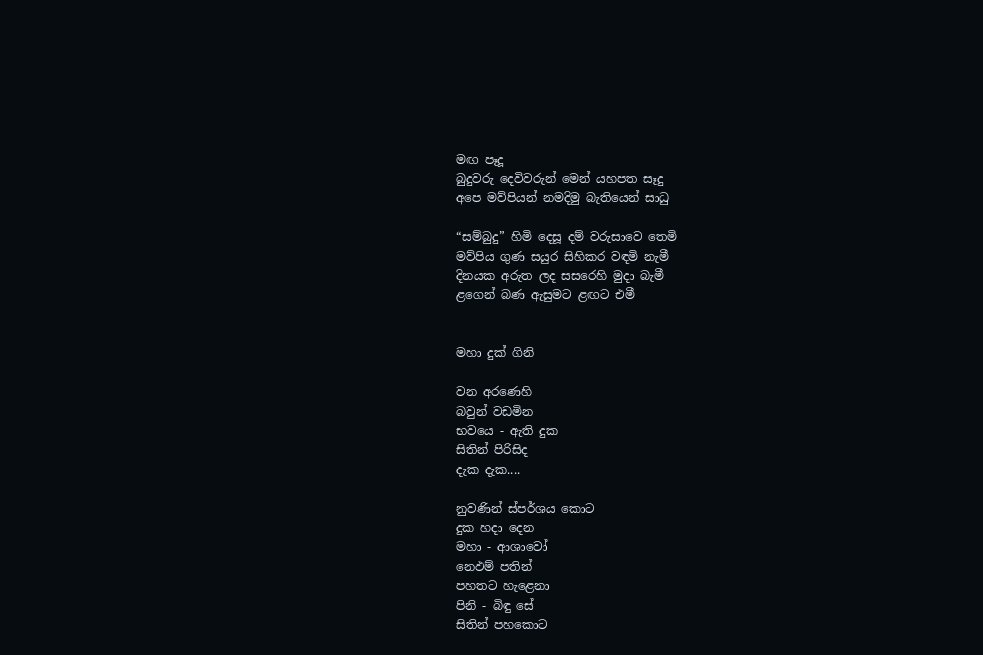මඟ පෑදූ
බුදුවරු දෙවිවරුන් මෙන් යහපත සෑදු
අපෙ මව්පියන් නමදිමු බැතියෙන් සාධු

“සම්බුදු” හිමි දෙසූ දම් වරුසාවෙ තෙමි
මව්පිය ගුණ සයුර සිහිකර වඳමි නැමී
දිනයක අරුත ලද සසරෙහි මුදා බැමී
ළගෙන් බණ ඇසුමට ළඟට එමී


මහා දුක් ගිනි

වන අරණෙහි
බවුන් වඩමින
භවයෙ - ඇති දුක
සිතින් පිරිසිද
දැක දැක....

නුවණින් ස්පර්ශය කොට
දුක හදා දෙන
මහා - ආශාවෝ
නෙඵම් පතින්
පහතට හැළෙනා
පිනි - බිඳු සේ
සිතින් පහකොට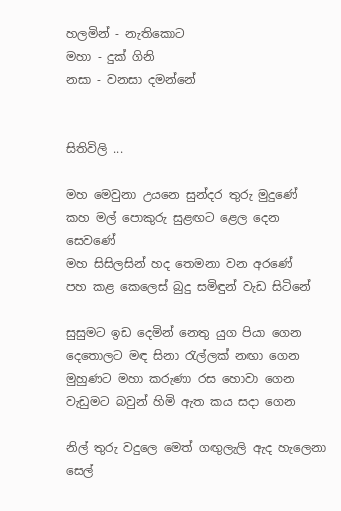හලමින් - නැතිකොට
මහා - දුක් ගිනි
නසා - වනසා දමන්නේ


සිතිවිලි ...

මහ මෙවුනා උයනෙ සුන්දර තුරු මුදුණේ
කහ මල් පොකුරු සුළඟට ළෙල දෙන සෙවණේ
මහ සිසිලසින් හද තෙමනා වන අරණේ
පහ කළ කෙලෙස් බුදු සමිඳුන් වැඩ සිටිනේ

සුසුමට ඉඩ දෙමින් නෙතු යුග පියා ගෙන
දෙතොලට මඳ සිනා රැල්ලක් නඟා ගෙන
මුහුණට මහා කරුණා රස හොවා ගෙන
වැඩුමට බවුන් හිමි ඇත කය සදා ගෙන

නිල් තුරු වදුලෙ මෙත් ගඟුලැලි ඇද හැලෙනා
සෙල්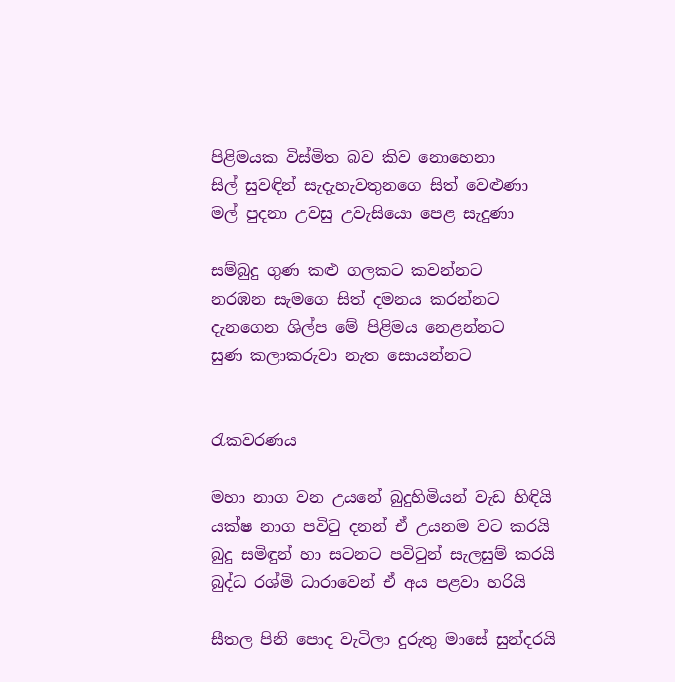පිළිමයක විස්මිත බව කිව නොහෙනා
සිල් සුවඳින් සැදැහැවතුනගෙ සිත් වෙළුණා
මල් පුදනා උවසු උවැසියො පෙළ සැදුණා

සම්බුදු ගුණ කළු ගලකට කවන්නට
නරඹන සැමගෙ සිත් දමනය කරන්නට
දැනගෙන ශිල්ප මේ පිළිමය නෙළන්නට
සුණ කලාකරුවා නැත සොයන්නට


රැකවරණය

මහා නාග වන උයනේ බුදුහිමියන් වැඩ හිඳියි
යක්ෂ නාග පවිටු දනන් ඒ උයනම වට කරයි
බුදු සමිඳුන් හා සටනට පවිටුන් සැලසුම් කරයි
බුද්ධ රශ්මි ධාරාවෙන් ඒ අය පළවා හරියි

සීතල පිනි පොද වැටිලා දුරුතු මාසේ සුන්දරයි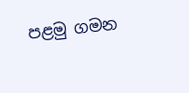පළමු ගමන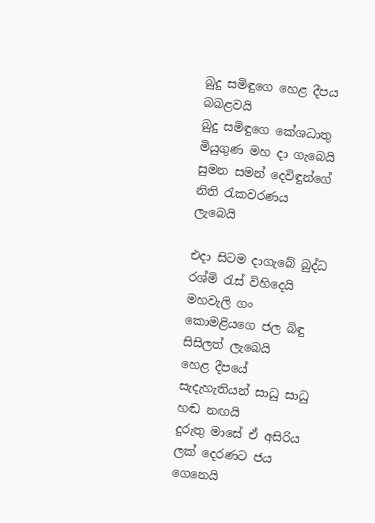බුදු සමිඳුගෙ හෙළ දීපය බබළවයි
බුදු සමිඳුගෙ කේශධාතු මියුගුණ මහ දා ගැබෙයි
සුමන සමන් දෙවිඳුන්ගේ නිති රැකවරණය ලැබෙයි

එදා සිටම දාගැබේ බුද්ධ රශ්මි රැස් විහිදෙයි
මහවැලි ගං කොමළියගෙ ජල බිඳු සිසිලත් ලැබෙයි
හෙළ දීපයේ සැදැහැතියන් සාධු සාධු හඬ නඟයි
දුරුතු මාසේ ඒ අසිරිය ලක් දෙරණට ජය ගෙනෙයි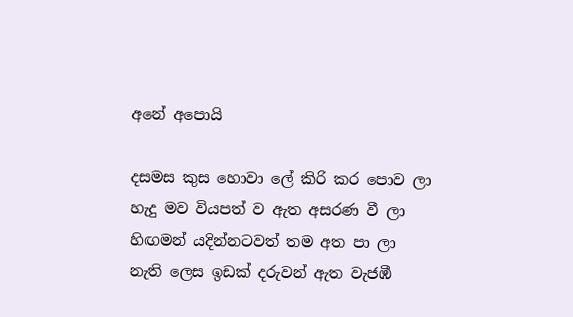අනේ අපොයි

දසමස කුස හොවා ලේ කිරි කර පොව ලා
හැදු මව වියපත් ව ඇත අසරණ වී ලා
හිඟමන් යදින්නටවත් තම අත පා ලා
නැති ලෙස ඉඩක් දරුවන් ඇත වැජඹී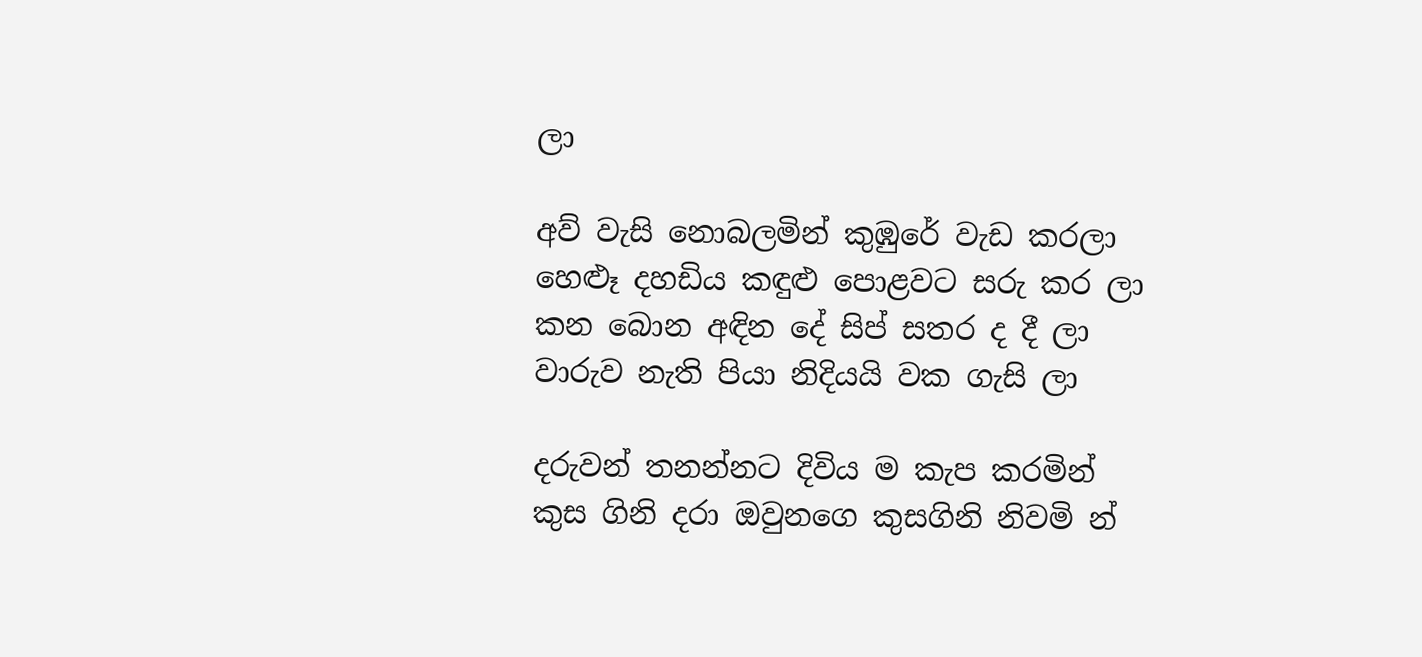ලා

අව් වැසි නොබලමින් කුඹුරේ වැඩ කරලා
හෙළූ දහඩිය කඳුළු පොළවට සරු කර ලා
කන බොන අඳින දේ සිප් සතර ද දී ලා
වාරුව නැති පියා නිදියයි වක ගැසි ලා

දරුවන් තනන්නට දිවිය ම කැප කරමින්
කුස ගිනි දරා ඔවුනගෙ කුසගිනි නිවමි න්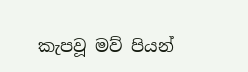කැපවූ මව් පියන්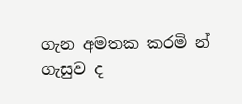ගැන අමතක කරමි න්
ගැසුව ද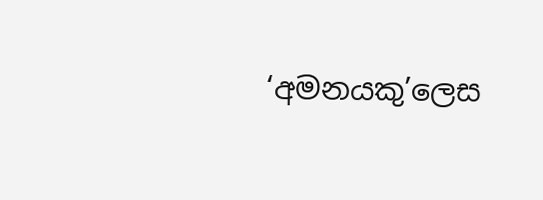‘අමනයකු’ලෙස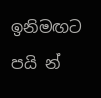ඉනිමඟට පයි න්